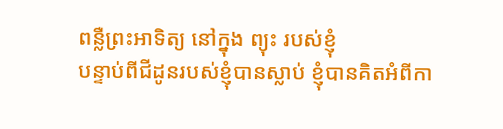ពន្លឺព្រះអាទិត្យ នៅក្នុង ព្យុះ របស់ខ្ញុំ
បន្ទាប់ពីជីដូនរបស់ខ្ញុំបានស្លាប់ ខ្ញុំបានគិតអំពីកា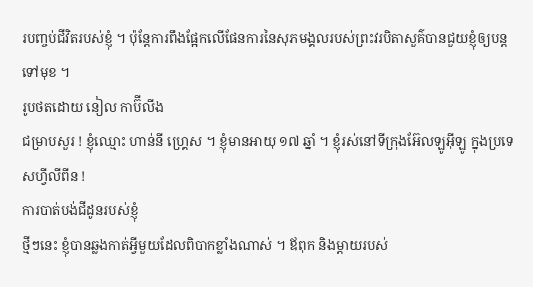របញ្ចប់ជីវិតរបស់ខ្ញុំ ។ ប៉ុន្តែការពឹងផ្អែកលើផែនការនៃសុភមង្គលរបស់ព្រះវរបិតាសួគ៌បានជួយខ្ញុំឲ្យបន្តទៅមុខ ។
រូបថតដោយ នៀល កាប៊ីលីង
ជម្រាបសួរ ! ខ្ញុំឈ្មោះ ហាន់នី ហ្គ្រេស ។ ខ្ញុំមានអាយុ ១៧ ឆ្នាំ ។ ខ្ញុំរស់នៅទីក្រុងអ៊ែលឡូអ៊ីឡូ ក្នុងប្រទេសហ្វីលីពីន !
ការបាត់បង់ជីដូនរបស់ខ្ញុំ
ថ្មីៗនេះ ខ្ញុំបានឆ្លងកាត់អ្វីមួយដែលពិបាកខ្លាំងណាស់ ។ ឪពុក និងម្តាយរបស់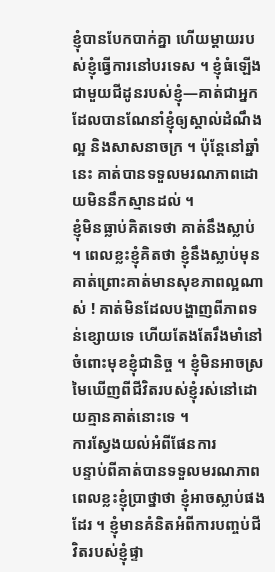ខ្ញុំបានបែកបាក់គ្នា ហើយម្តាយរបស់ខ្ញុំធ្វើការនៅបរទេស ។ ខ្ញុំធំឡើងជាមួយជីដូនរបស់ខ្ញុំ—គាត់ជាអ្នកដែលបានណែនាំខ្ញុំឲ្យស្គាល់ដំណឹងល្អ និងសាសនាចក្រ ។ ប៉ុន្តែនៅឆ្នាំនេះ គាត់បានទទួលមរណភាពដោយមិននឹកស្មានដល់ ។
ខ្ញុំមិនធ្លាប់គិតទេថា គាត់នឹងស្លាប់ ។ ពេលខ្លះខ្ញុំគិតថា ខ្ញុំនឹងស្លាប់មុនគាត់ព្រោះគាត់មានសុខភាពល្អណាស់ ! គាត់មិនដែលបង្ហាញពីភាពទន់ខ្សោយទេ ហើយតែងតែរឹងមាំនៅចំពោះមុខខ្ញុំជានិច្ច ។ ខ្ញុំមិនអាចស្រមៃឃើញពីជីវិតរបស់ខ្ញុំរស់នៅដោយគ្មានគាត់នោះទេ ។
ការស្វែងយល់អំពីផែនការ
បន្ទាប់ពីគាត់បានទទួលមរណភាព ពេលខ្លះខ្ញុំប្រាថ្នាថា ខ្ញុំអាចស្លាប់ផងដែរ ។ ខ្ញុំមានគំនិតអំពីការបញ្ចប់ជីវិតរបស់ខ្ញុំផ្ទា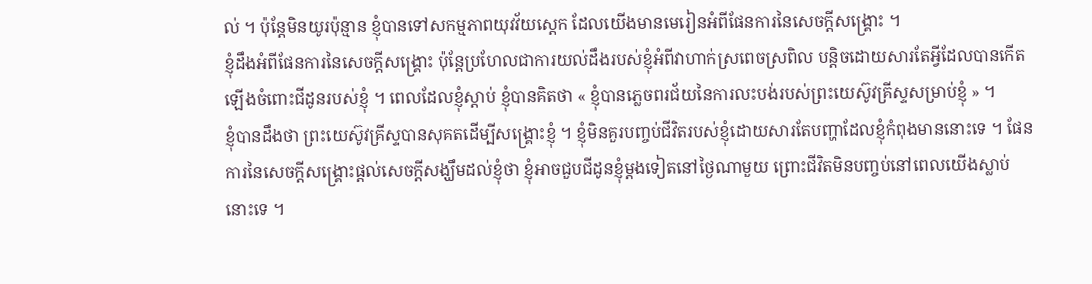ល់ ។ ប៉ុន្តែមិនយូរប៉ុន្មាន ខ្ញុំបានទៅសកម្មភាពយុវវ័យស្តេក ដែលយើងមានមេរៀនអំពីផែនការនៃសេចក្ដីសង្គ្រោះ ។
ខ្ញុំដឹងអំពីផែនការនៃសេចក្ដីសង្គ្រោះ ប៉ុន្តែប្រហែលជាការយល់ដឹងរបស់ខ្ញុំអំពីវាហាក់ស្រពេចស្រពិល បន្តិចដោយសារតែអ្វីដែលបានកើតឡើងចំពោះជីដូនរបស់ខ្ញុំ ។ ពេលដែលខ្ញុំស្តាប់ ខ្ញុំបានគិតថា « ខ្ញុំបានភ្លេចពរជ័យនៃការលះបង់របស់ព្រះយេស៊ូវគ្រីស្ទសម្រាប់ខ្ញុំ » ។
ខ្ញុំបានដឹងថា ព្រះយេស៊ូវគ្រីស្ទបានសុគតដើម្បីសង្គ្រោះខ្ញុំ ។ ខ្ញុំមិនគួរបញ្ចប់ជីវិតរបស់ខ្ញុំដោយសារតែបញ្ហាដែលខ្ញុំកំពុងមាននោះទេ ។ ផែនការនៃសេចក្ដីសង្គ្រោះផ្ដល់សេចក្ដីសង្ឃឹមដល់ខ្ញុំថា ខ្ញុំអាចជួបជីដូនខ្ញុំម្ដងទៀតនៅថ្ងៃណាមួយ ព្រោះជីវិតមិនបញ្ចប់នៅពេលយើងស្លាប់នោះទេ ។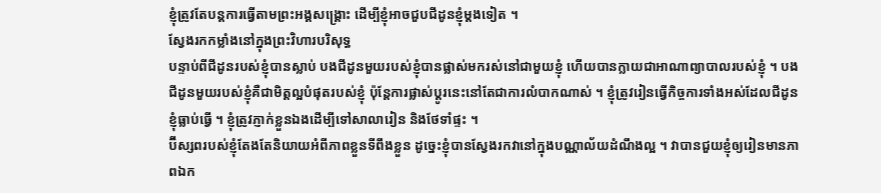ខ្ញុំត្រូវតែបន្តការធ្វើតាមព្រះអង្គសង្គ្រោះ ដើម្បីខ្ញុំអាចជួបជីដូនខ្ញុំម្ដងទៀត ។
ស្វែងរកកម្លាំងនៅក្នុងព្រះវិហារបរិសុទ្ធ
បន្ទាប់ពីជីដូនរបស់ខ្ញុំបានស្លាប់ បងជីដូនមួយរបស់ខ្ញុំបានផ្លាស់មករស់នៅជាមួយខ្ញុំ ហើយបានក្លាយជាអាណាព្យាបាលរបស់ខ្ញុំ ។ បងជីដូនមួយរបស់ខ្ញុំគឺជាមិត្តល្អបំផុតរបស់ខ្ញុំ ប៉ុន្តែការផ្លាស់ប្តូរនេះនៅតែជាការលំបាកណាស់ ។ ខ្ញុំត្រូវរៀនធ្វើកិច្ចការទាំងអស់ដែលជីដូនខ្ញុំធ្លាប់ធ្វើ ។ ខ្ញុំត្រូវភ្ញាក់ខ្លួនឯងដើម្បីទៅសាលារៀន និងថែទាំផ្ទះ ។
ប៊ីស្សពរបស់ខ្ញុំតែងតែនិយាយអំពីភាពខ្លួនទីពឹងខ្លួន ដូច្នេះខ្ញុំបានស្វែងរកវានៅក្នុងបណ្ណាល័យដំណឹងល្អ ។ វាបានជួយខ្ញុំឲ្យរៀនមានភាពឯក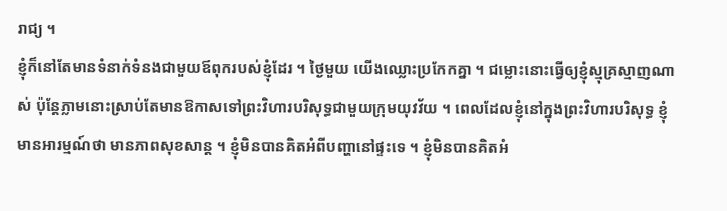រាជ្យ ។
ខ្ញុំក៏នៅតែមានទំនាក់ទំនងជាមួយឪពុករបស់ខ្ញុំដែរ ។ ថ្ងៃមួយ យើងឈ្លោះប្រកែកគ្នា ។ ជម្លោះនោះធ្វើឲ្យខ្ញុំស្មុគ្រស្មាញណាស់ ប៉ុន្តែភ្លាមនោះស្រាប់តែមានឱកាសទៅព្រះវិហារបរិសុទ្ធជាមួយក្រុមយុវវ័យ ។ ពេលដែលខ្ញុំនៅក្នុងព្រះវិហារបរិសុទ្ធ ខ្ញុំមានអារម្មណ៍ថា មានភាពសុខសាន្ត ។ ខ្ញុំមិនបានគិតអំពីបញ្ហានៅផ្ទះទេ ។ ខ្ញុំមិនបានគិតអំ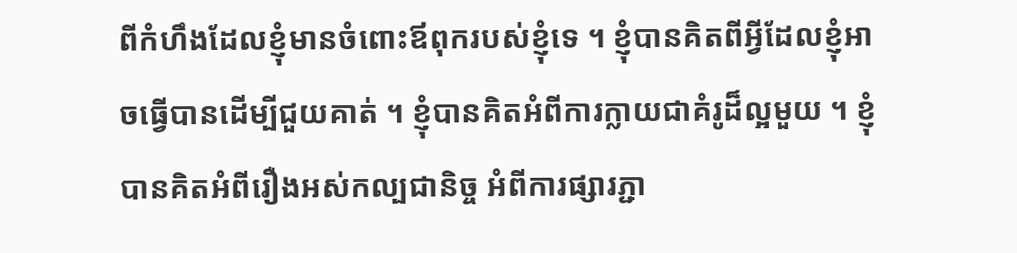ពីកំហឹងដែលខ្ញុំមានចំពោះឪពុករបស់ខ្ញុំទេ ។ ខ្ញុំបានគិតពីអ្វីដែលខ្ញុំអាចធ្វើបានដើម្បីជួយគាត់ ។ ខ្ញុំបានគិតអំពីការក្លាយជាគំរូដ៏ល្អមួយ ។ ខ្ញុំបានគិតអំពីរឿងអស់កល្បជានិច្ច អំពីការផ្សារភ្ជា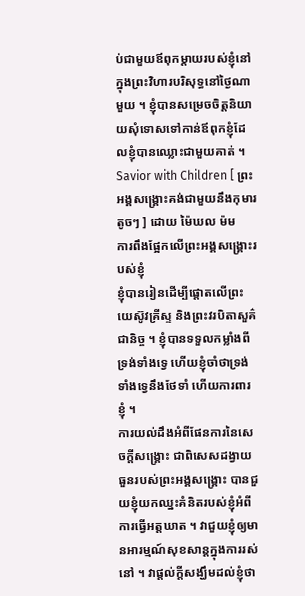ប់ជាមួយឪពុកម្តាយរបស់ខ្ញុំនៅក្នុងព្រះវិហារបរិសុទ្ធនៅថ្ងៃណាមួយ ។ ខ្ញុំបានសម្រេចចិត្តនិយាយសុំទោសទៅកាន់ឪពុកខ្ញុំដែលខ្ញុំបានឈ្លោះជាមួយគាត់ ។
Savior with Children [ ព្រះអង្គសង្គ្រោះគង់ជាមួយនឹងកុមារតូចៗ ] ដោយ ម៉ៃឃល ម៉ម
ការពឹងផ្អែកលើព្រះអង្គសង្គ្រោះរបស់ខ្ញុំ
ខ្ញុំបានរៀនដើម្បីផ្តោតលើព្រះយេស៊ូវគ្រីស្ទ និងព្រះវរបិតាសួគ៌ជានិច្ច ។ ខ្ញុំបានទទួលកម្លាំងពីទ្រង់ទាំងទ្វេ ហើយខ្ញុំចាំថាទ្រង់ទាំងទ្វេនឹងថែទាំ ហើយការពារខ្ញុំ ។
ការយល់ដឹងអំពីផែនការនៃសេចក្ដីសង្គ្រោះ ជាពិសេសដង្វាយធួនរបស់ព្រះអង្គសង្គ្រោះ បានជួយខ្ញុំយកឈ្នះគំនិតរបស់ខ្ញុំអំពីការធ្វើអត្តឃាត ។ វាជួយខ្ញុំឲ្យមានអារម្មណ៍សុខសាន្តក្នុងការរស់នៅ ។ វាផ្តល់ក្តីសង្ឃឹមដល់ខ្ញុំថា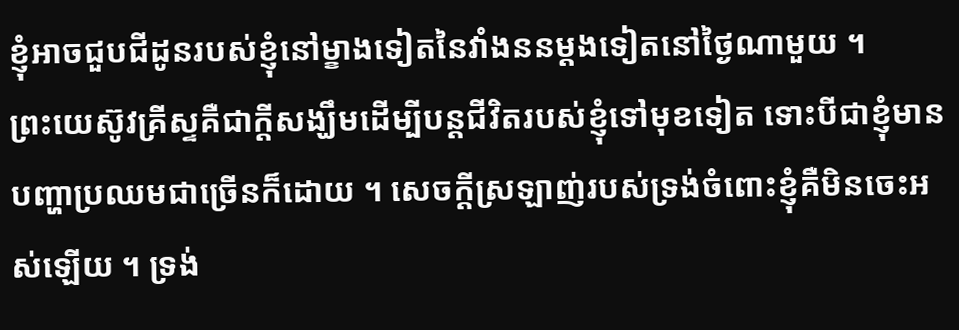ខ្ញុំអាចជួបជីដូនរបស់ខ្ញុំនៅម្ខាងទៀតនៃវាំងននម្តងទៀតនៅថ្ងៃណាមួយ ។
ព្រះយេស៊ូវគ្រីស្ទគឺជាក្តីសង្ឃឹមដើម្បីបន្តជីវិតរបស់ខ្ញុំទៅមុខទៀត ទោះបីជាខ្ញុំមានបញ្ហាប្រឈមជាច្រើនក៏ដោយ ។ សេចក្តីស្រឡាញ់របស់ទ្រង់ចំពោះខ្ញុំគឺមិនចេះអស់ឡើយ ។ ទ្រង់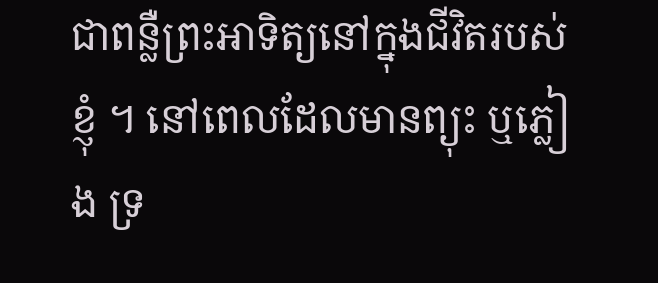ជាពន្លឺព្រះអាទិត្យនៅក្នុងជីវិតរបស់ខ្ញុំ ។ នៅពេលដែលមានព្យុះ ឬភ្លៀង ទ្រ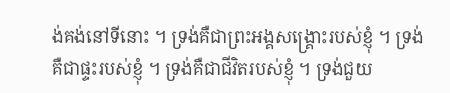ង់គង់នៅទីនោះ ។ ទ្រង់គឺជាព្រះអង្គសង្រ្គោះរបស់ខ្ញុំ ។ ទ្រង់គឺជាផ្ទះរបស់ខ្ញុំ ។ ទ្រង់គឺជាជីវិតរបស់ខ្ញុំ ។ ទ្រង់ជួយ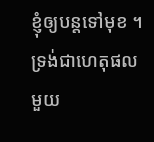ខ្ញុំឲ្យបន្តទៅមុខ ។ ទ្រង់ជាហេតុផលមួយ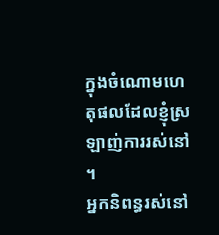ក្នុងចំណោមហេតុផលដែលខ្ញុំស្រឡាញ់ការរស់នៅ ។
អ្នកនិពន្ធរស់នៅ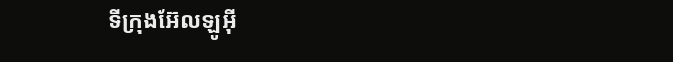ទីក្រុងអ៊ែលឡូអ៊ី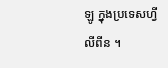ឡូ ក្នុងប្រទេសហ្វីលីពីន ។